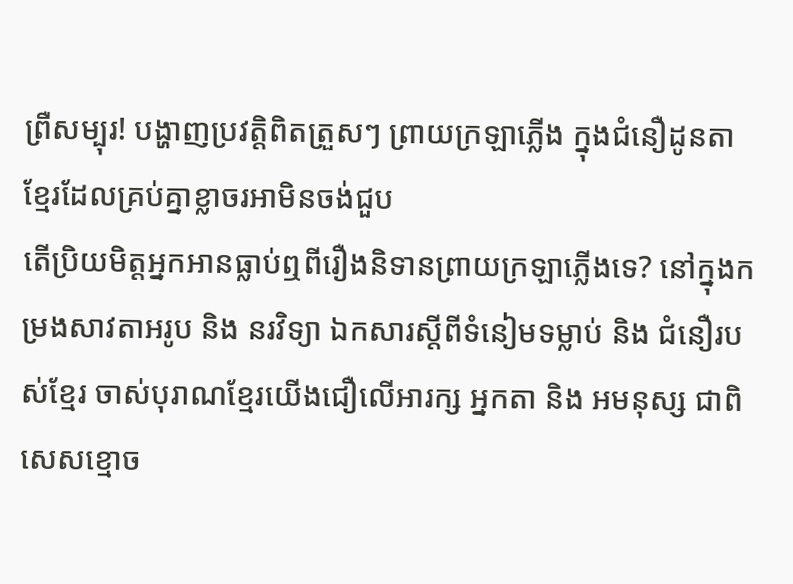ព្រឺសម្បុរ! បង្ហាញប្រវត្តិពិតត្រួសៗ ព្រាយក្រឡាភ្លើង ក្នុងជំនឿដូនតាខ្មែរដែលគ្រប់គ្នាខ្លាចរអាមិនចង់ជួប
តើប្រិយមិត្តអ្នកអានធ្លាប់ឮពីរឿងនិទានព្រាយក្រឡាភ្លើងទេ? នៅក្នុងកម្រងសាវតាអរូប និង នរវិទ្យា ឯកសារស្តីពីទំនៀមទម្លាប់ និង ជំនឿរបស់ខ្មែរ ចាស់បុរាណខ្មែរយើងជឿលើអារក្ស អ្នកតា និង អមនុស្ស ជាពិសេសខ្មោច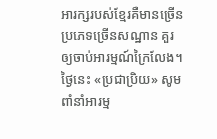អារក្សរបស់ខ្មែរគឺមានច្រើនប្រភេទច្រើនសណ្ឋាន គួរឲ្យចាប់អារម្មណ៍ក្រៃលែង។ ថ្ងៃនេះ «ប្រជាប្រិយ» សូមពាំនាំអារម្ម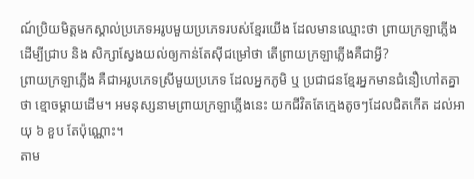ណ៍ប្រិយមិត្តមកស្គាល់ប្រភេទអរូបមួយប្រភេទរបស់ខ្មែរយើង ដែលមានឈ្មោះថា ព្រាយក្រឡាភ្លើង ដើម្បីជ្រាប និង សិក្សាស្វែងយល់ឲ្យកាន់តែស៊ីជម្រៅថា តើព្រាយក្រឡាភ្លើងគឺជាអ្វី?
ព្រាយក្រឡាភ្លើង គឺជាអរូបភេទស្រីមួយប្រភេទ ដែលអ្នកភូមិ ឬ ប្រជាជនខ្មែរអ្នកមានជំនឿហៅតគ្នាថា ខ្មោចម្តាយដើម។ អមនុស្សនាមព្រាយក្រឡាភ្លើងនេះ យកជីវិតតែក្មេងតូចៗដែលជិតកើត ដល់អាយុ ៦ ខួប តែប៉ុណ្ណោះ។
តាម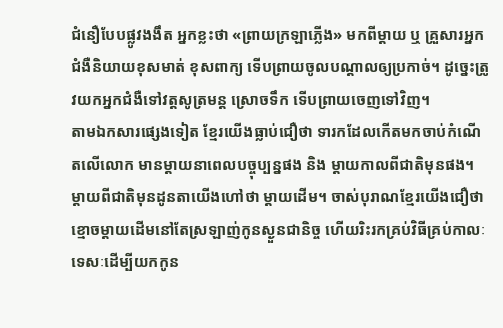ជំនឿបែបផ្លូវងងឹត អ្នកខ្លះថា «ព្រាយក្រឡាភ្លើង» មកពីម្តាយ ឬ គ្រួសារអ្នកជំងឺនិយាយខុសមាត់ ខុសពាក្យ ទើបព្រាយចូលបណ្ដាលឲ្យប្រកាច់។ ដូច្នេះត្រូវយកអ្នកជំងឺទៅវត្តសូត្រមន្ត ស្រោចទឹក ទើបព្រាយចេញទៅវិញ។
តាមឯកសារផ្សេងទៀត ខ្មែរយើងធ្លាប់ជឿថា ទារកដែលកើតមកចាប់កំណើតលើលោក មានម្តាយនាពេលបច្ចុប្បន្នផង និង ម្តាយកាលពីជាតិមុនផង។ ម្តាយពីជាតិមុនដូនតាយើងហៅថា ម្តាយដើម។ ចាស់បុរាណខ្មែរយើងជឿថា ខ្មោចម្តាយដើមនៅតែស្រឡាញ់កូនស្ងួនជានិច្ច ហើយរិះរកគ្រប់វិធីគ្រប់កាលៈទេសៈដើម្បីយកកូន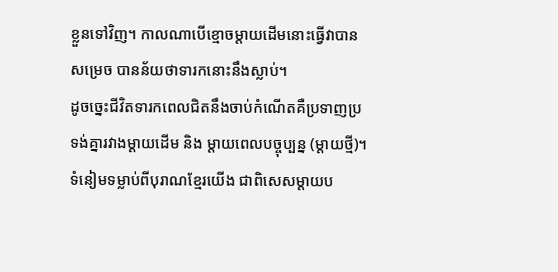ខ្លួនទៅវិញ។ កាលណាបើខ្មោចម្តាយដើមនោះធ្វើវាបានសម្រេច បានន័យថាទារកនោះនឹងស្លាប់។
ដូចច្នេះជីវិតទារកពេលជិតនឹងចាប់កំណើតគឺប្រទាញប្រទង់គ្នារវាងម្តាយដើម និង ម្តាយពេលបច្ចុប្បន្ន (ម្តាយថ្មី)។ ទំនៀមទម្លាប់ពីបុរាណខ្មែរយើង ជាពិសេសម្តាយប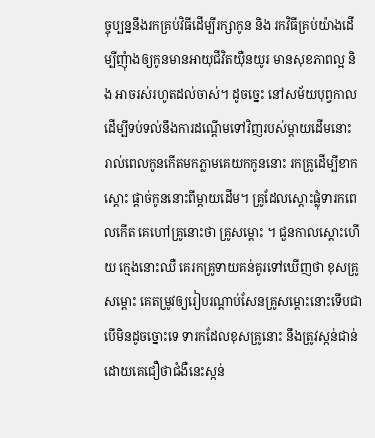ច្ចុប្បន្ននឹងរកគ្រប់វិធីដើម្បីរក្សាកូន និង រកវិធីគ្រប់យ៉ាងដើម្បីញុំាងឲ្យកូនមានអាយុជីវិតយ៉ឺនយូរ មានសុខភាពល្អ និង អាចរស់រហូតដល់ចាស់។ ដូចច្នេះ នៅសម័យបុព្វកាល ដើម្បីទប់ទល់នឹងការដណ្តើមទៅវិញរបស់ម្តាយដើមនោះ រាល់ពេលកូនកើតមកភ្លាមគេយកកូននោះ រកគ្រូដើម្បីខាកស្តោះ ផ្តាច់កូននោះពីម្តាយដើម។ គ្រូដែលស្តោះផ្លុំទារកពេលកើត គេហៅគ្រូនោះថា គ្រូសម្តោះ ។ ជួនកាលស្តោះហើយ ក្មេងនោះឈឺ គេរកគ្រូទាយគន់គូរទៅឃើញថា ខុសគ្រូសម្តោះ គេតម្រូវឲ្យរៀបរណ្តាប់សែនគ្រូសម្តោះនោះទើបជា បើមិនដូចច្នោះទេ ទារកដែលខុសគ្រូនោះ នឹងត្រូវស្កន់ជាន់ ដោយគេជឿថាជំងឺនេះស្កន់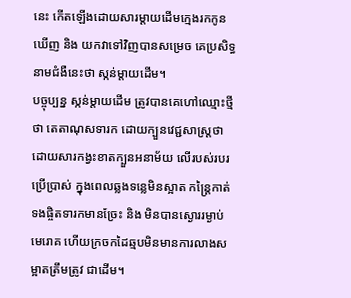នេះ កើតឡើងដោយសារម្តាយដើមក្មេងរកកូនឃើញ និង យកវាទៅវិញបានសម្រេច គេប្រសិទ្ធនាមជំងឺនេះថា ស្កន់ម្តាយដើម។
បច្ចុប្បន្ន ស្កន់ម្តាយដើម ត្រូវបានគេហៅឈ្មោះថ្មីថា តេតាណុសទារក ដោយក្បួនវេជ្ជសាស្ត្រថា ដោយសារកង្វះខាតក្បួនអនាម័យ លើរបស់របរប្រើប្រាស់ ក្នុងពេលឆ្លងទន្លេមិនស្អាត កន្ត្រៃកាត់ទងផ្ចិតទារកមានច្រែះ និង មិនបានស្ងោររម្ងាប់មេរោគ ហើយក្រចកដៃឆ្មបមិនមានការលាងសម្អាតត្រឹមត្រូវ ជាដើម។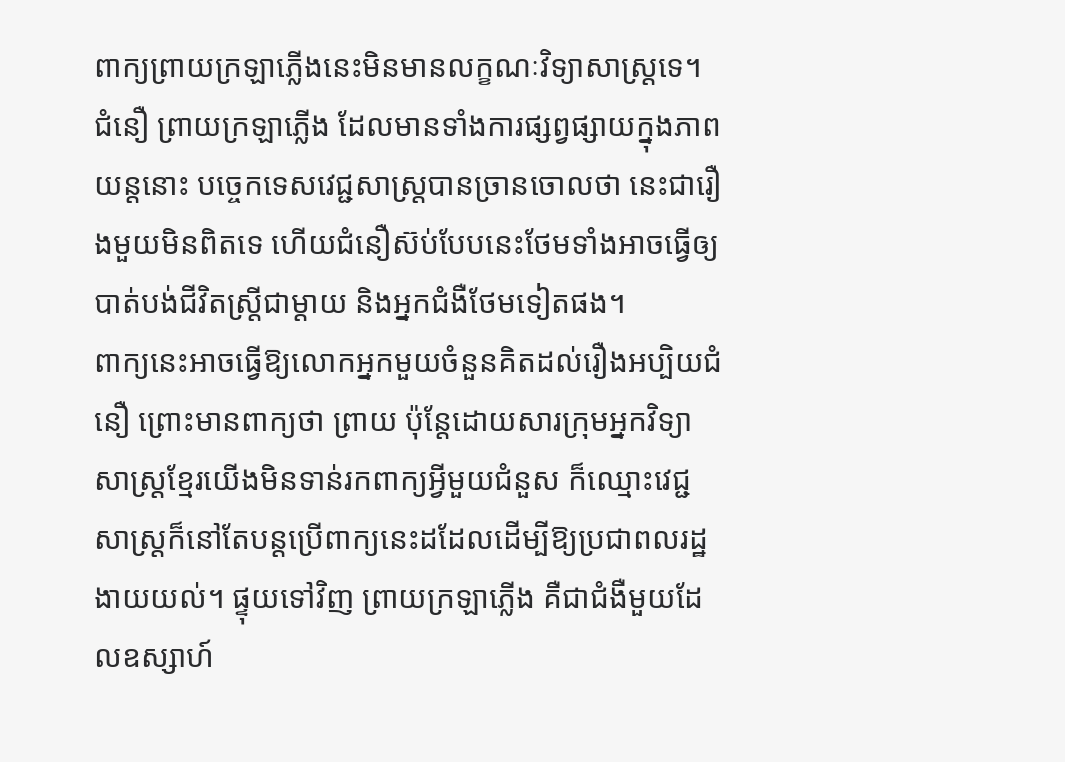ពាក្យព្រាយក្រឡាភ្លើងនេះមិនមានលក្ខណៈវិទ្យាសាស្ដ្រទេ។ ជំនឿ ព្រាយក្រឡាភ្លើង ដែលមានទាំងការផ្សព្វផ្សាយក្នុងភាពយន្តនោះ បច្ចេកទេសវេជ្ជសាស្ត្របានច្រានចោលថា នេះជារឿងមួយមិនពិតទេ ហើយជំនឿស៊ប់បែបនេះថែមទាំងអាចធ្វើឲ្យបាត់បង់ជីវិតស្ត្រីជាម្ដាយ និងអ្នកជំងឺថែមទៀតផង។
ពាក្យនេះអាចធ្វើឱ្យលោកអ្នកមួយចំនួនគិតដល់រឿងអប្បិយជំនឿ ព្រោះមានពាក្យថា ព្រាយ ប៉ុន្ដែដោយសារក្រុមអ្នកវិទ្យាសាស្ត្រខ្មែរយើងមិនទាន់រកពាក្យអ្វីមួយជំនួស ក៏ឈ្មោះវេជ្ជសាស្ត្រក៏នៅតែបន្ដប្រើពាក្យនេះដដែលដើម្បីឱ្យប្រជាពលរដ្ឋងាយយល់។ ផ្ទុយទៅវិញ ព្រាយក្រឡាភ្លើង គឺជាជំងឺមួយដែលឧស្សាហ៍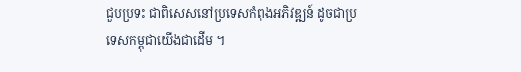ជួបប្រទះ ជាពិសេសនៅប្រទេសកំពុងអភិវឌ្ឍន៍ ដូចជាប្រទេសកម្ពុជាយើងជាដើម ។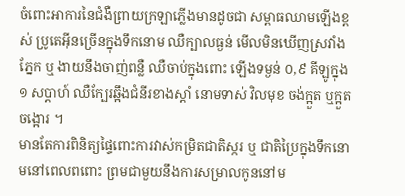ចំពោះអាការនៃជំងឺព្រាយក្រឡាភ្លើងមានដូចជា សម្ពាធឈាមឡើងខ្ពស់ ប្រូតេអុីនច្រើនក្នុងទឹកនោម ឈឺក្បាលធ្ងន់ មើលមិនឃើញស្រវាំងភ្នែក ឬ ងាយនឹងចាញ់ពន្លឺ ឈឺចាប់ក្នុងពោះ ឡើងទម្ងន់ ០,៩ គីឡូក្នុង ១ សប្តាហ៍ ឈឺក្បែរឆ្អឹងជំនីរខាងស្តាំ នោមទាស់ វិលមុខ ចង់ក្អួត ឬក្អួតចង្អោរ ។
មានតែការពិនិត្យផ្ទៃពោះការវាស់កម្រិតជាតិស្ករ ឬ ជាតិប្រៃក្នុងទឹកនោមនៅពេលពពោះ ព្រមជាមួយនឹងការសម្រាលកូននៅម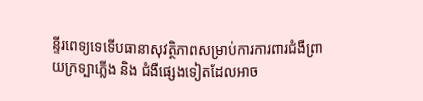ន្ទីរពេទ្យទេទើបធានាសុវត្ថិភាពសម្រាប់ការការពារជំងឺព្រាយក្រទ្បាភ្លើង និង ជំងឺផ្សេងទៀតដែលអាច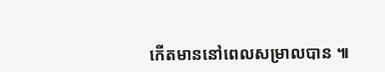កើតមាននៅពេលសម្រាលបាន ៕